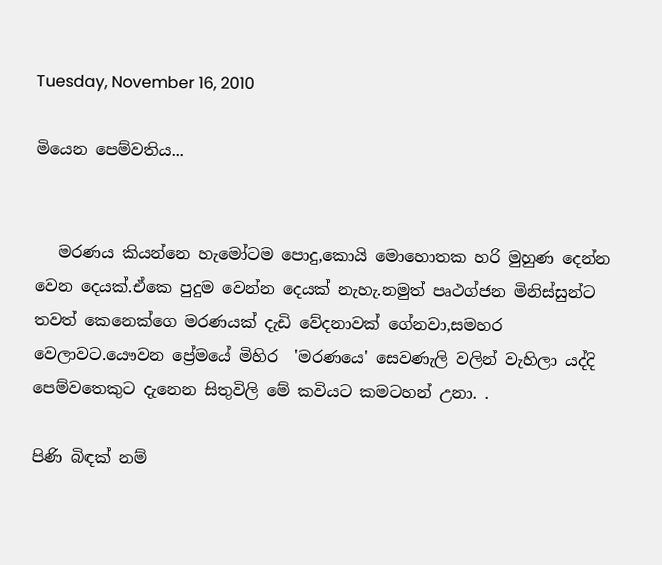Tuesday, November 16, 2010

මියෙන පෙම්වතිය...


   මරණය කියන්නෙ හැමෝටම පොදු,කොයි මොහොතක හරි මුහුණ දෙන්න වෙන දෙයක්.ඒකෙ පුදුම වෙන්න දෙයක් නැහැ.නමුත් පෘථග්ජන මිනිස්සුන්ට තවත් කෙනෙක්ගෙ මරණයක් දැඩි වේදනාවක් ගේනවා,සමහර වෙලාවට.යෞවන ප්‍රේමයේ මිහිර  'මරණයෙ' සෙවණැලි වලින් වැහිලා යද්දි පෙම්වතෙකුට දැනෙන සිතුවිලි මේ කවියට කමටහන් උනා. .

පිණි බිඳක් නම්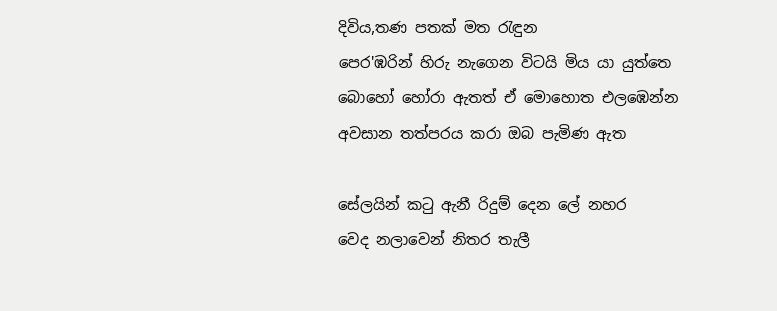දිවිය,තණ පතක් මත රැඳුන
පෙර'ඹරින් හිරු නැගෙන විටයි මිය යා යුත්තෙ
බොහෝ හෝරා ඇතත් ඒ මොහොත එලඹෙන්න
අවසාන තත්පරය කරා ඔබ පැමිණ ඇත

සේලයින් කටු ඇනී රිදුම් දෙන ලේ නහර
වෙද නලාවෙන් නිතර තැලී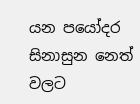යන පයෝදර
සිනාසුන නෙත් වලට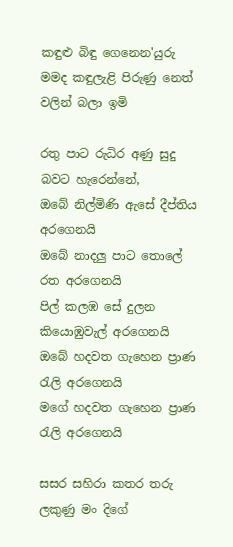කඳුළු බිඳු ගෙනෙන'යුරු
මමද කඳුලැළි පිරුණු නෙත් වලින් බලා ඉමි

රතු පාට රුධිර අණු සුදු බවට හැරෙන්නේ,
ඔබේ නිල්මිණි ඇසේ දීප්තිය අරගෙනයි
ඔබේ නාදලු පාට තොලේ රත අරගෙනයි
පිල් කලඹ සේ දුලන කියොඹුවැල් අරගෙනයි
ඔබේ හදවත ගැහෙන ප්‍රාණ රැලි අරගෙනයි
මගේ හදවත ගැහෙන ප්‍රාණ රැලි අරගෙනයි

සසර සහිරා කතර තරු ලකුණු මං දිගේ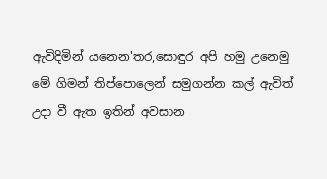ඇවිදිමින් යනෙන'තර,සොඳුර අපි හමු උනෙමු
මේ ගිමන් තිප්පොලෙන් සමුගන්න කල් ඇවිත්
උදා වී ඇත ඉතින් අවසාන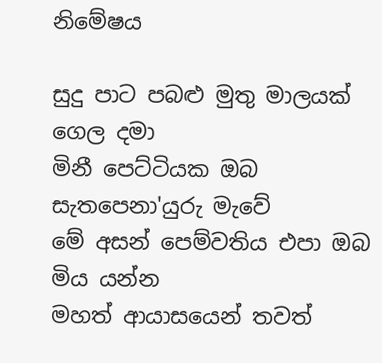නිමේෂය

සුදු පාට පබළු මුතු මාලයක් ගෙල දමා
මිනී පෙට්ටියක ඔබ සැතපෙනා'යුරු මැවේ
මේ අසන් පෙම්වතිය එපා ඔබ මිය යන්න
මහත් ආයාසයෙන් තවත්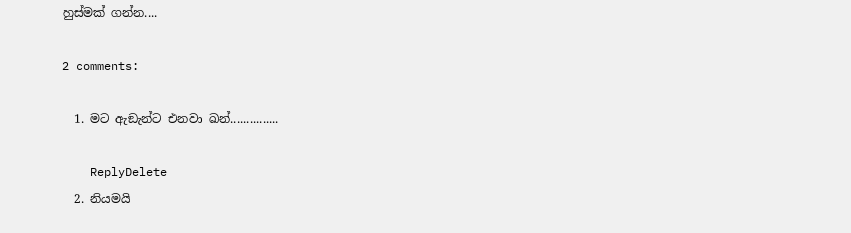හුස්මක් ගන්න....

2 comments:

  1. මට ඇඞැන්ට එනවා ඛන්...............

    ReplyDelete
  2. නියමයි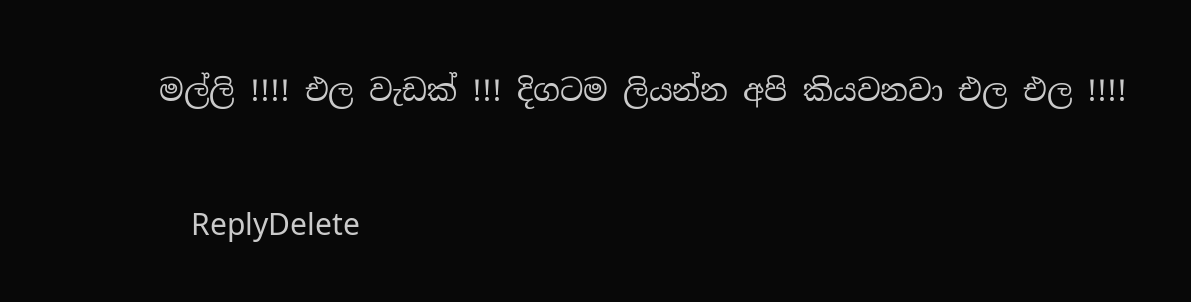මල්ලි !!!! එල වැඩක් !!! දිගටම ලියන්න අපි කියවනවා එල එල !!!!

    ReplyDelete